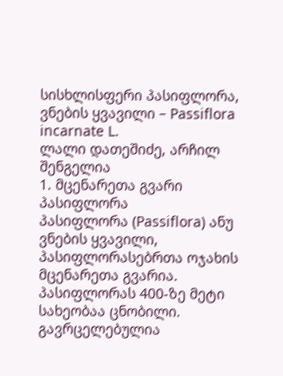სისხლისფერი პასიფლორა, ვნების ყვავილი – Passiflora
incarnate L.
ლალი დათეშიძე, არჩილ შენგელია
1. მცენარეთა გვარი პასიფლორა
პასიფლორა (Passiflora) ანუ ვნების ყვავილი, პასიფლორასებრთა ოჯახის მცენარეთა გვარია. პასიფლორას 400-ზე მეტი სახეობაა ცნობილი. გავრცელებულია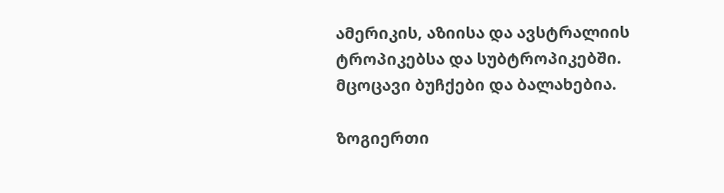ამერიკის, აზიისა და ავსტრალიის ტროპიკებსა და სუბტროპიკებში. მცოცავი ბუჩქები და ბალახებია.

ზოგიერთი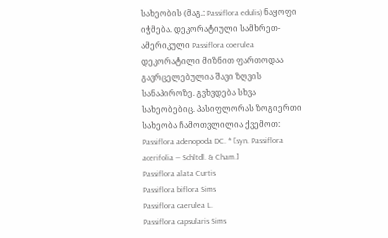სახეობის (მაგ.: Passiflora edulis) ნაყოფი იჭმება. დეკორატიული სამხრეთ-ამერიკული Passiflora coerulea დეკორატილი მიზნით ფართოდაა გავრცელებულია შავი ზღვის სანაპიროზე. გვხვდება სხვა სახეობებიც. პასიფლორას ზოგიერთი სახეობა ჩამოთვლილია ქვემოთ:
Passiflora adenopoda DC. * [syn. Passiflora acerifolia — Schltdl. & Cham.]
Passiflora alata Curtis
Passiflora biflora Sims
Passiflora caerulea L.
Passiflora capsularis Sims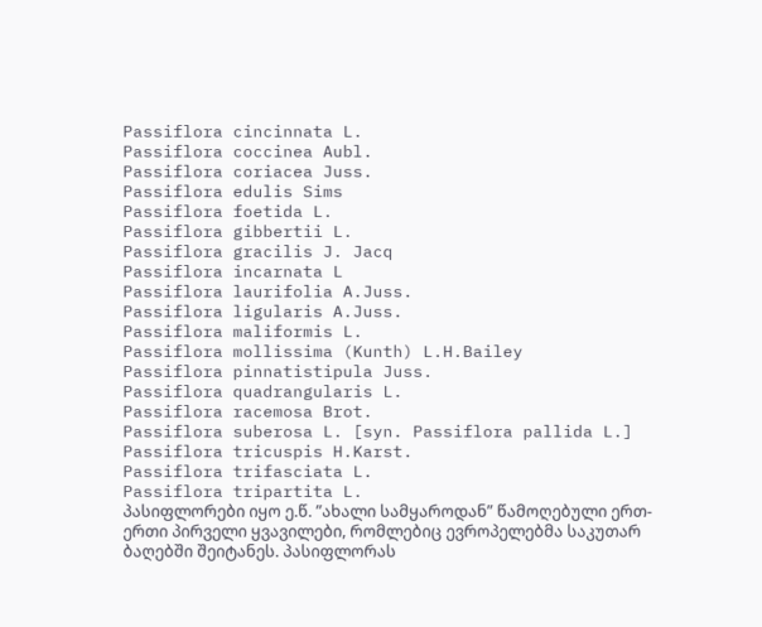Passiflora cincinnata L.
Passiflora coccinea Aubl.
Passiflora coriacea Juss.
Passiflora edulis Sims
Passiflora foetida L.
Passiflora gibbertii L.
Passiflora gracilis J. Jacq
Passiflora incarnata L
Passiflora laurifolia A.Juss.
Passiflora ligularis A.Juss.
Passiflora maliformis L.
Passiflora mollissima (Kunth) L.H.Bailey
Passiflora pinnatistipula Juss.
Passiflora quadrangularis L.
Passiflora racemosa Brot.
Passiflora suberosa L. [syn. Passiflora pallida L.]
Passiflora tricuspis H.Karst.
Passiflora trifasciata L.
Passiflora tripartita L.
პასიფლორები იყო ე.წ. ’’ახალი სამყაროდან’’ წამოღებული ერთ-ერთი პირველი ყვავილები, რომლებიც ევროპელებმა საკუთარ ბაღებში შეიტანეს. პასიფლორას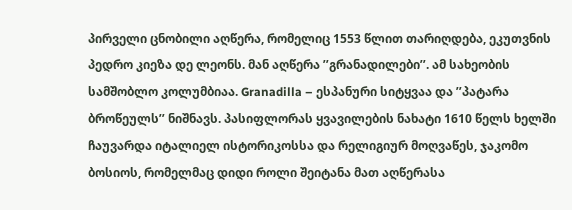პირველი ცნობილი აღწერა, რომელიც 1553 წლით თარიღდება, ეკუთვნის პედრო კიეზა დე ლეონს. მან აღწერა ’’გრანადილები’’. ამ სახეობის სამშობლო კოლუმბიაა. Granadilla – ესპანური სიტყვაა და ’’პატარა ბროწეულს’’ ნიშნავს. პასიფლორას ყვავილების ნახატი 1610 წელს ხელში ჩაუვარდა იტალიელ ისტორიკოსსა და რელიგიურ მოღვაწეს, ჯაკომო ბოსიოს, რომელმაც დიდი როლი შეიტანა მათ აღწერასა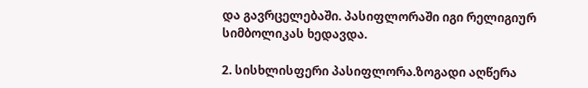და გავრცელებაში. პასიფლორაში იგი რელიგიურ სიმბოლიკას ხედავდა.

2. სისხლისფერი პასიფლორა.ზოგადი აღწერა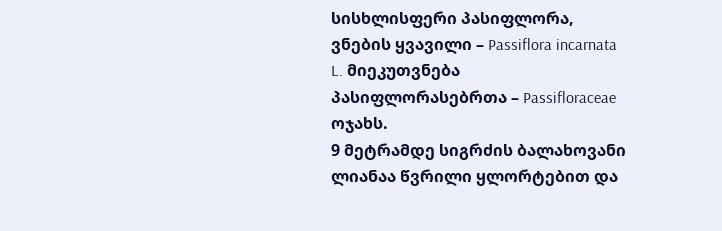სისხლისფერი პასიფლორა, ვნების ყვავილი – Passiflora incarnata L. მიეკუთვნება პასიფლორასებრთა – Passifloraceae ოჯახს.
9 მეტრამდე სიგრძის ბალახოვანი ლიანაა წვრილი ყლორტებით და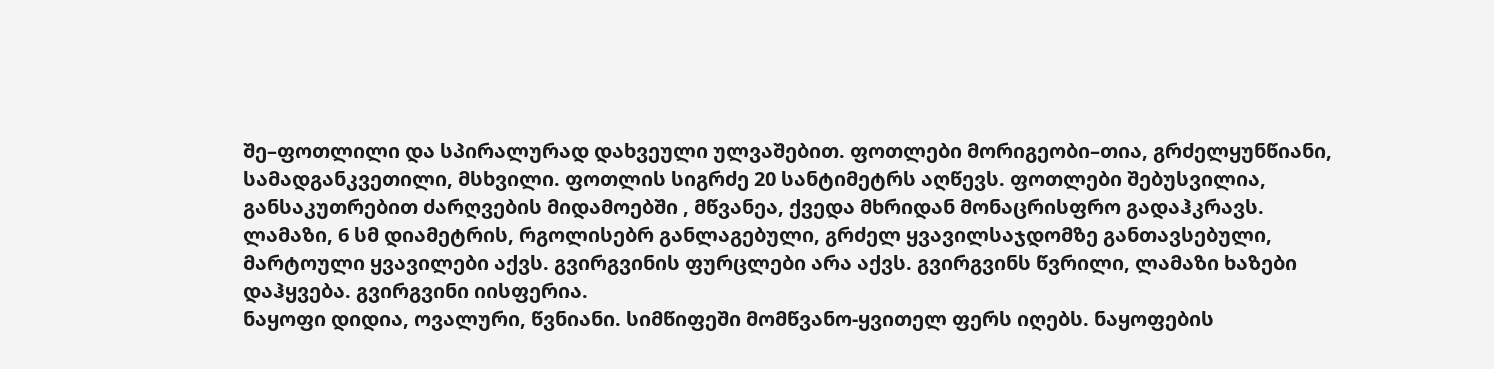შე–ფოთლილი და სპირალურად დახვეული ულვაშებით. ფოთლები მორიგეობი–თია, გრძელყუნწიანი, სამადგანკვეთილი, მსხვილი. ფოთლის სიგრძე 20 სანტიმეტრს აღწევს. ფოთლები შებუსვილია, განსაკუთრებით ძარღვების მიდამოებში , მწვანეა, ქვედა მხრიდან მონაცრისფრო გადაჰკრავს. ლამაზი, 6 სმ დიამეტრის, რგოლისებრ განლაგებული, გრძელ ყვავილსაჯდომზე განთავსებული, მარტოული ყვავილები აქვს. გვირგვინის ფურცლები არა აქვს. გვირგვინს წვრილი, ლამაზი ხაზები დაჰყვება. გვირგვინი იისფერია.
ნაყოფი დიდია, ოვალური, წვნიანი. სიმწიფეში მომწვანო-ყვითელ ფერს იღებს. ნაყოფების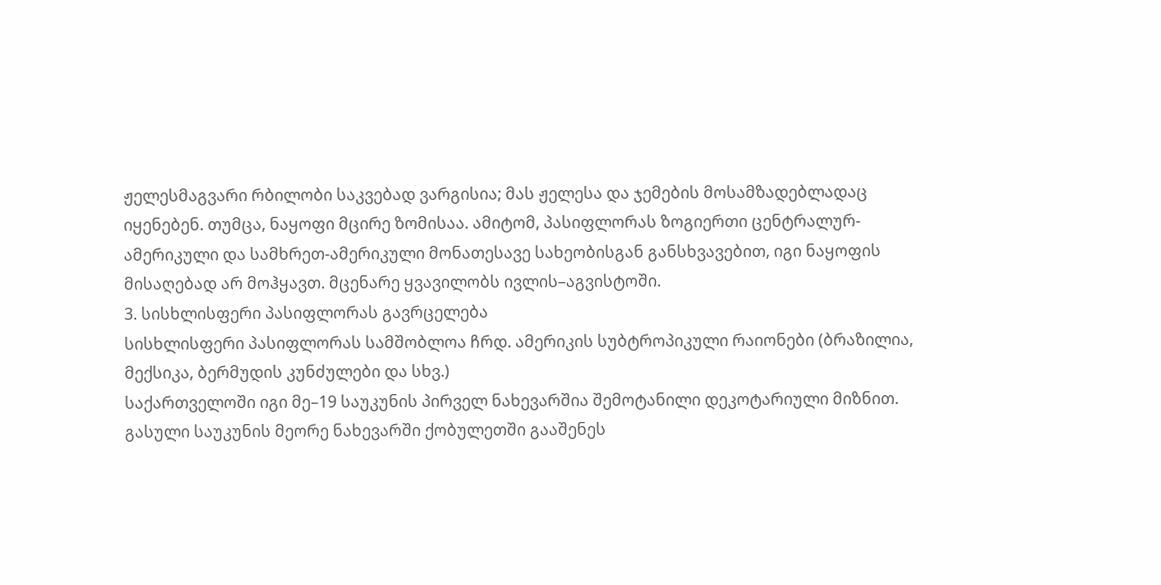ჟელესმაგვარი რბილობი საკვებად ვარგისია; მას ჟელესა და ჯემების მოსამზადებლადაც იყენებენ. თუმცა, ნაყოფი მცირე ზომისაა. ამიტომ, პასიფლორას ზოგიერთი ცენტრალურ-ამერიკული და სამხრეთ-ამერიკული მონათესავე სახეობისგან განსხვავებით, იგი ნაყოფის მისაღებად არ მოჰყავთ. მცენარე ყვავილობს ივლის–აგვისტოში.
3. სისხლისფერი პასიფლორას გავრცელება
სისხლისფერი პასიფლორას სამშობლოა ჩრდ. ამერიკის სუბტროპიკული რაიონები (ბრაზილია, მექსიკა, ბერმუდის კუნძულები და სხვ.)
საქართველოში იგი მე–19 საუკუნის პირველ ნახევარშია შემოტანილი დეკოტარიული მიზნით. გასული საუკუნის მეორე ნახევარში ქობულეთში გააშენეს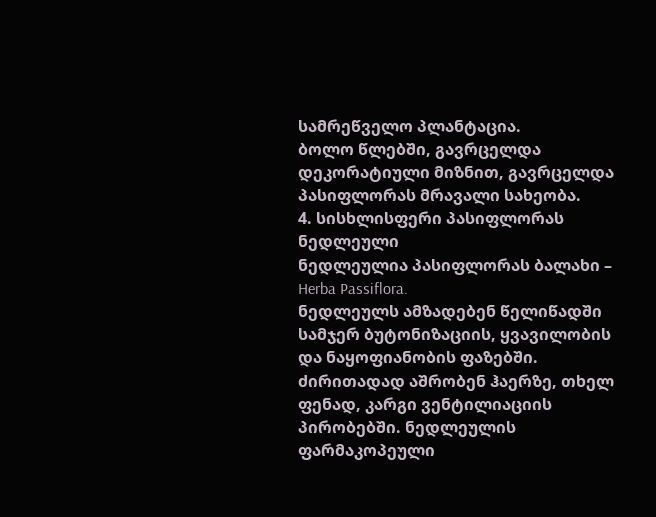სამრეწველო პლანტაცია.
ბოლო წლებში, გავრცელდა დეკორატიული მიზნით, გავრცელდა პასიფლორას მრავალი სახეობა.
4. სისხლისფერი პასიფლორას ნედლეული
ნედლეულია პასიფლორას ბალახი – Herba Passiflora.
ნედლეულს ამზადებენ წელიწადში სამჯერ ბუტონიზაციის, ყვავილობის და ნაყოფიანობის ფაზებში. ძირითადად აშრობენ ჰაერზე, თხელ ფენად, კარგი ვენტილიაციის პირობებში. ნედლეულის ფარმაკოპეული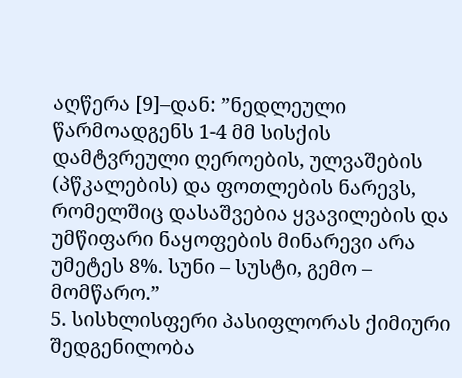აღწერა [9]–დან: ”ნედლეული წარმოადგენს 1-4 მმ სისქის დამტვრეული ღეროების, ულვაშების (პწკალების) და ფოთლების ნარევს, რომელშიც დასაშვებია ყვავილების და უმწიფარი ნაყოფების მინარევი არა უმეტეს 8%. სუნი – სუსტი, გემო – მომწარო.”
5. სისხლისფერი პასიფლორას ქიმიური შედგენილობა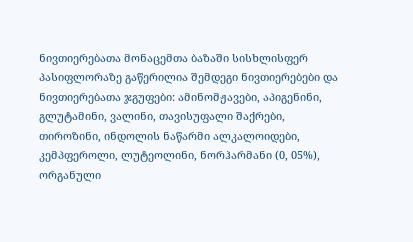ნივთიერებათა მონაცემთა ბაზაში სისხლისფერ პასიფლორაზე გაწერილია შემდეგი ნივთიერებები და ნივთიერებათა ჯგუფები: ამინომჟავები, აპიგენინი, გლუტამინი, ვალინი, თავისუფალი შაქრები, თიროზინი, ინდოლის ნაწარმი ალკალოიდები, კემპფეროლი, ლუტეოლინი, ნორჰარმანი (0, 05%), ორგანული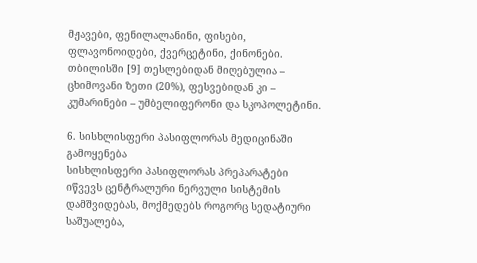მჟავები, ფენილალანინი, ფისები, ფლავონოიდები, ქვერცეტინი, ქინონები.
თბილისში [9] თესლებიდან მიღებულია – ცხიმოვანი ზეთი (20%), ფესვებიდან კი – კუმარინები – უმბელიფერონი და სკოპოლეტინი.

6. სისხლისფერი პასიფლორას მედიცინაში გამოყენება
სისხლისფერი პასიფლორას პრეპარატები იწვევს ცენტრალური ნერვული სისტემის დამშვიდებას, მოქმედებს როგორც სედატიური საშუალება,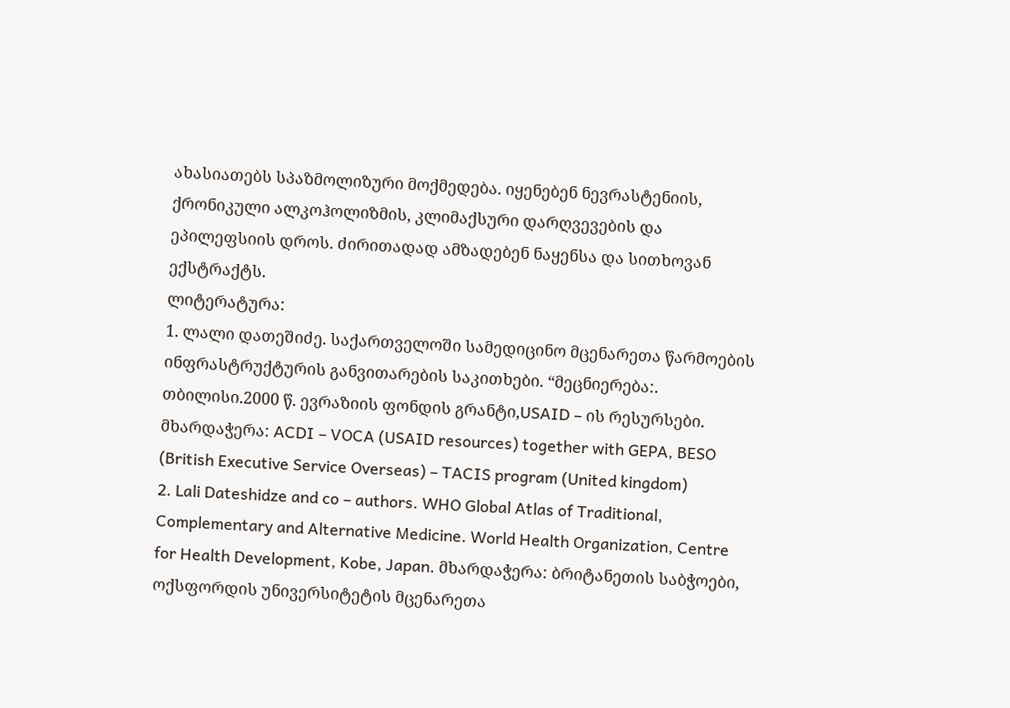ახასიათებს სპაზმოლიზური მოქმედება. იყენებენ ნევრასტენიის, ქრონიკული ალკოჰოლიზმის, კლიმაქსური დარღვევების და ეპილეფსიის დროს. ძირითადად ამზადებენ ნაყენსა და სითხოვან ექსტრაქტს.
ლიტერატურა:
1. ლალი დათეშიძე. საქართველოში სამედიცინო მცენარეთა წარმოების ინფრასტრუქტურის განვითარების საკითხები. “მეცნიერება:. თბილისი.2000 წ. ევრაზიის ფონდის გრანტი,USAID – ის რესურსები. მხარდაჭერა: ACDI – VOCA (USAID resources) together with GEPA, BESO (British Executive Service Overseas) – TACIS program (United kingdom)
2. Lali Dateshidze and co – authors. WHO Global Atlas of Traditional, Complementary and Alternative Medicine. World Health Organization, Centre for Health Development, Kobe, Japan. მხარდაჭერა: ბრიტანეთის საბჭოები, ოქსფორდის უნივერსიტეტის მცენარეთა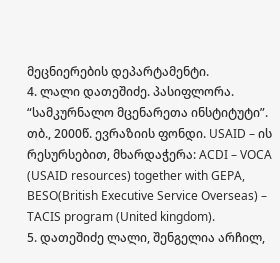მეცნიერების დეპარტამენტი.
4. ლალი დათეშიძე. პასიფლორა. “სამკურნალო მცენარეთა ინსტიტუტი”. თბ., 2000წ. ევრაზიის ფონდი. USAID – ის რესურსებით, მხარდაჭერა: ACDI – VOCA (USAID resources) together with GEPA, BESO(British Executive Service Overseas) – TACIS program (United kingdom).
5. დათეშიძე ლალი, შენგელია არჩილ,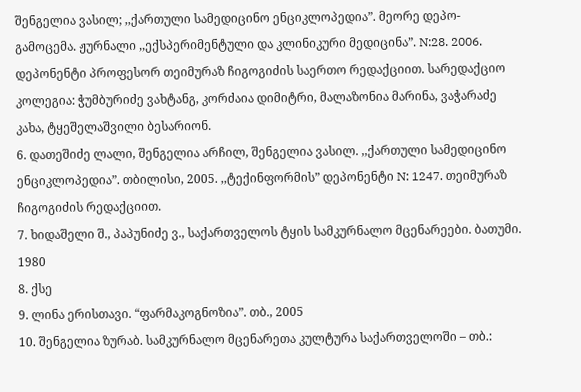შენგელია ვასილ; ,,ქართული სამედიცინო ენციკლოპედია”. მეორე დეპო-გამოცემა. ჟურნალი ,,ექსპერიმენტული და კლინიკური მედიცინა”. N:28. 2006. დეპონენტი პროფესორ თეიმურაზ ჩიგოგიძის საერთო რედაქციით. სარედაქციო კოლეგია: ჭუმბურიძე ვახტანგ, კორძაია დიმიტრი, მალაზონია მარინა, ვაჭარაძე კახა, ტყეშელაშვილი ბესარიონ.
6. დათეშიძე ლალი, შენგელია არჩილ, შენგელია ვასილ. ,,ქართული სამედიცინო ენციკლოპედია”. თბილისი, 2005. ,,ტექინფორმის” დეპონენტი N: 1247. თეიმურაზ ჩიგოგიძის რედაქციით.
7. ხიდაშელი შ., პაპუნიძე ვ., საქართველოს ტყის სამკურნალო მცენარეები. ბათუმი. 1980
8. ქსე
9. ლინა ერისთავი. “ფარმაკოგნოზია”. თბ., 2005
10. შენგელია ზურაბ. სამკურნალო მცენარეთა კულტურა საქართველოში – თბ.: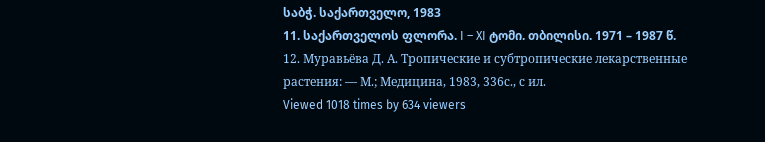საბჭ. საქართველო, 1983
11. საქართველოს ფლორა. I – XI ტომი. თბილისი. 1971 – 1987 წ.
12. Муравьёва Д. А. Тропические и субтропические лекарственные растения: — М.; Медицина, 1983, 336с., с ил.
Viewed 1018 times by 634 viewers